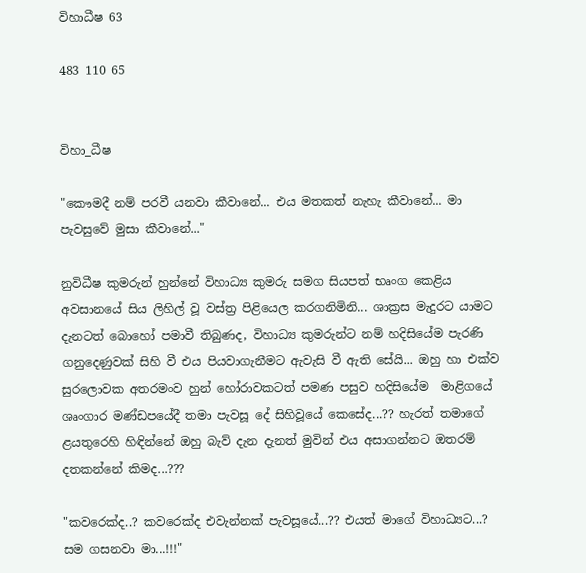විහාධීෂ 63

483 110 65


විහා_ධීෂ

"කෞමදී නම් පරවී යනවා කීවානේ... එය මතකත් නැහැ කීවානේ... මා පැවසුවේ මුසා කීවානේ..."

නුවිධීෂ කුමරුන් හුන්නේ විහාධ්‍ය කුමරු සමග සියපත් භෘංග කෙළිය අවසානයේ සිය ලිහිල් වූ වස්ත්‍ර පිළියෙල කරගනිමිනි... ශාක්‍රස මැදුරට යාමට දැනටත් බොහෝ පමාවී තිබුණද, විහාධ්‍ය කුමරුන්ට නම් හදිසියේම පැරණි ගනුදෙණුවක් සිහි වී එය පියවාගැනීමට ඇවැසි වී ඇති සේයි... ඔහු හා එක්ව සුරලොවක අතරමංව හුන් හෝරාවකටත් පමණ පසුව හදිසියේම  මාළිගයේ ශෘංගාර මණ්ඩපයේදී තමා පැවසූ දේ සිහිවූයේ කෙසේද...?? හැරත් තමාගේ ළයතුරෙහි හිඳින්නේ ඔහු බැව් දැන දැනත් මුවින් එය අසාගන්නට ඔතරම් දතකන්නේ කිමද...???

"කවරෙක්ද..? කවරෙක්ද එවැන්නක් පැවසූයේ...?? එයත් මාගේ විහාධ්‍යට...? සම ගසනවා මා...!!!"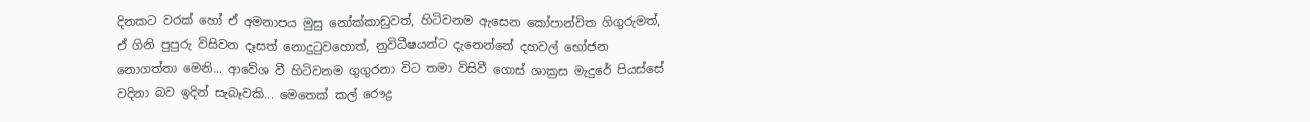දිනකට වරක් හෝ ඒ අමනාපය මුසු නෝක්කාඩුවත්, හිටිවනම ඇසෙන කෝපාන්විත ගිගුරුමත්, ඒ ගිනි පුපුරු විසිවන දෑසත් නොදුටුවහොත්, නුවිධීෂයන්ට දැනෙන්නේ දහවල් භෝජන නොගත්තා මෙනි... ආවේශ වී හිටිවනම ගුගුරනා විට තමා විසිවී ගොස් ශාක්‍රස මැදුරේ පියස්සේ වදිනා බව ඉදින් සැබෑවකි... මෙතෙක් කල් රෞද්‍ර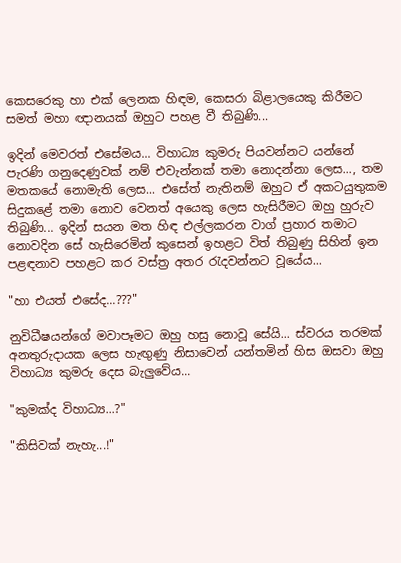කෙසරෙකු හා එක් ලෙනක හිඳම, කෙසරා බිළාලයෙකු කිරීමට සමත් මහා ඥානයක් ඔහුට පහළ වී තිබුණි...

ඉදින් මෙවරත් එසේමය... විහාධ්‍ය කුමරු පියවන්නට යන්නේ පැරණි ගනුදෙණුවක් නම් එවැන්නක් තමා නොදන්නා ලෙස..., තම මතකයේ නොමැති ලෙස... එසේත් නැතිනම් ඔහුට ඒ අකටයුතුකම සිදුකළේ තමා නොව වෙනත් අයෙකු ලෙස හැසිරීමට ඔහු හුරුව තිබුණි... ඉදින් සයන මත හිඳ එල්ලකරන වාග් ප්‍රහාර තමාට නොවදින සේ හැසිරෙමින් කුසෙන් ඉහළට විත් තිබුණු සිහින් ඉන පළඳනාව පහළට කර වස්ත්‍ර අතර රැදවන්නට වූයේය...

"හා එයත් එසේද...???"

නුවිධීෂයන්ගේ මවාපෑමට ඔහු හසු නොවූ සේයි... ස්වරය තරමක් අනතුරුදායක ලෙස හැඟුණු නිසාවෙන් යන්තමින් හිස ඔසවා ඔහු විහාධ්‍ය කුමරු දෙස බැලුවේය...

"කුමක්ද විහාධ්‍ය...?"

"කිසිවක් නැහැ...!"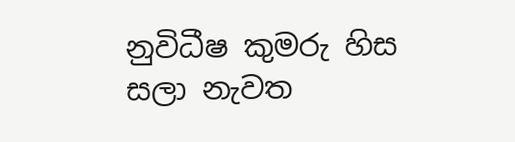නුවිධීෂ කුමරු හිස සලා නැවත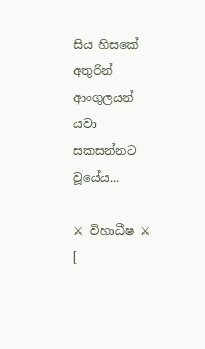සිය හිසකේ අතුරින් ආංගුලයන් යවා සකසන්නට වූයේය...

⚔ විහාධීෂ ⚔  [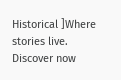Historical ]Where stories live. Discover now